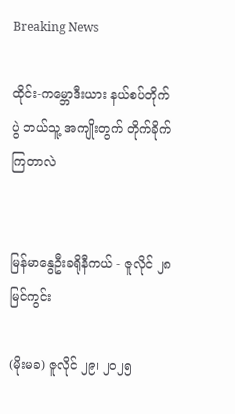Breaking News

ထိုင်း-ကမ္ဘောဒီးယား နယ်စပ်တိုက်ပွဲ ဘယ်သူ့ အကျိုးတွက် တိုက်ခိုက်ကြတာလဲ


မြန်မာနွေဦးခရိုနီကယ် - ဇူလိုင် ၂၈ မြင်ကွင်း

(မိုးမခ) ဇူလိုင် ၂၉၊ ၂၀၂၅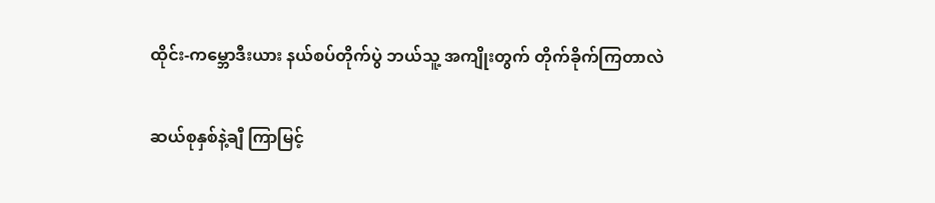ထိုင်း-ကမ္ဘောဒီးယား နယ်စပ်တိုက်ပွဲ ဘယ်သူ့ အကျိုးတွက် တိုက်ခိုက်ကြတာလဲ

ဆယ်စုနှစ်နဲ့ချီ ကြာမြင့်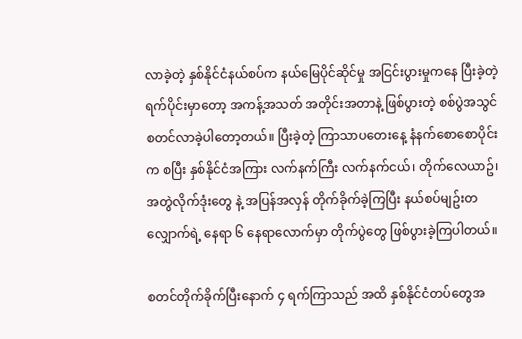လာခဲ့တဲ့ နှစ်နိုင်ငံနယ်စပ်က နယ်မြေပိုင်ဆိုင်မှု အငြင်းပွားမှုကနေ ပြီးခဲ့တဲ့ ရက်ပိုင်းမှာတော့ အကန့်အသတ် အတိုင်းအတာနဲ့ ဖြစ်ပွားတဲ့ စစ်ပွဲအသွင် စတင်လာခဲ့ပါတော့တယ်။ ပြီးခဲ့တဲ့ ကြာသာပတေးနေ့ နံနက်စောစောပိုင်းက စပြီး နှစ်နိုင်ငံအကြား လက်နက်ကြီး လက်နက်ငယ်၊ တိုက်လေယာဥ်၊ အတွဲလိုက်ဒုံးတွေ နဲ့ အပြန်အလှန် တိုက်ခိုက်ခဲ့ကြပြီး နယ်စပ်မျဥ်းတလျှောက်ရဲ့ နေရာ ၆ နေရာလောက်မှာ တိုက်ပွဲတွေ ဖြစ်ပွားခဲ့ကြပါတယ်။

စတင်တိုက်ခိုက်ပြီးနောက် ၄ ရက်ကြာသည် အထိ နှစ်နိုင်ငံတပ်တွေအ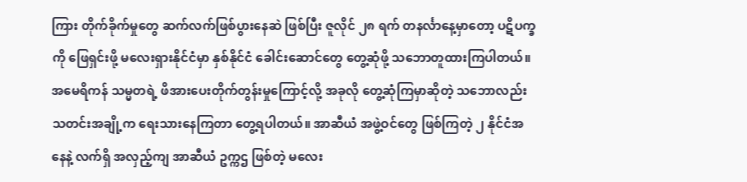ကြား တိုက်ခိုက်မှုတွေ ဆက်လက်ဖြစ်ပွားနေဆဲ ဖြစ်ပြီး ဇူလိုင် ၂၈ ရက် တနင်္လာနေ့မှာတော့ ပဋိပက္ခကို ဖြေရှင်းဖို့ မလေးရှားနိုင်ငံမှာ နှစ်နိုင်ငံ ခေါင်းဆောင်တွေ တွေ့ဆုံဖို့ သဘောတူထားကြပါတယ်။ အမေရိကန် သမ္မတရဲ့ ဖိအားပေးတိုက်တွန်းမှုကြောင့်လို့ အခုလို တွေ့ဆုံကြမှာဆိုတဲ့ သဘောလည်း သတင်းအချို့က ရေးသားနေကြတာ တွေ့ရပါတယ်။ အာဆီယံ အဖွဲ့ဝင်တွေ ဖြစ်ကြတဲ့ ၂ နိုင်ငံအနေနဲ့ လက်ရှိ အလှည့်ကျ အာဆီယံ ဥက္ကဌ ဖြစ်တဲ့ မလေး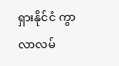ရှားနိုင်ငံ ကွာလာလမ်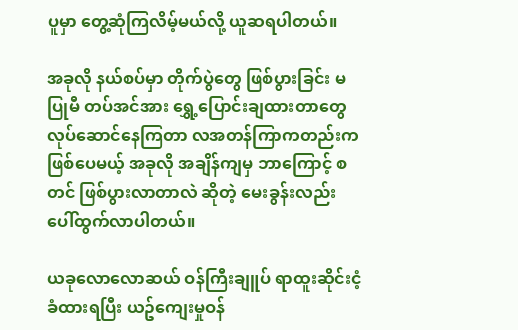ပူမှာ တွေ့ဆုံကြလိမ့်မယ်လို့ ယူဆရပါတယ်။

အခုလို နယ်စပ်မှာ တိုက်ပွဲတွေ ဖြစ်ပွားခြင်း မပြုမီ တပ်အင်အား ရွှေ့ပြောင်းချထားတာတွေ လုပ်ဆောင်နေကြတာ လအတန်ကြာကတည်းက ဖြစ်ပေမယ့် အခုလို အချိန်ကျမှ ဘာကြောင့် စတင် ဖြစ်ပွားလာတာလဲ ဆိုတဲ့ မေးခွန်းလည်း ပေါ်ထွက်လာပါတယ်။

ယခုလောလောဆယ် ဝန်ကြီးချူပ် ရာထူးဆိုင်းငံ့ခံထားရပြီး ယဥ်ကျေးမှုဝန်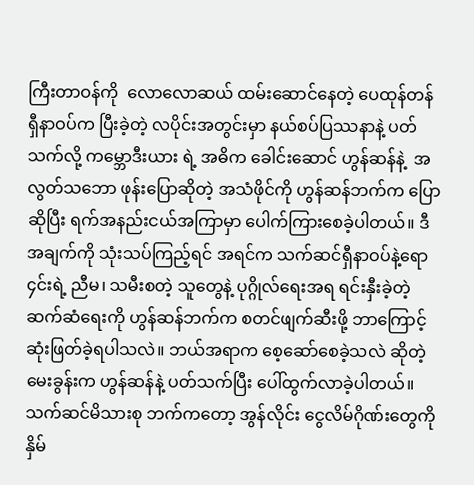ကြီးတာဝန်ကို  လောလောဆယ် ထမ်းဆောင်နေတဲ့ ပေထုန်တန် ရှီနာဝပ်က ပြီးခဲ့တဲ့ လပိုင်းအတွင်းမှာ နယ်စပ်ပြဿနာနဲ့ ပတ်သက်လို့ ကမ္ဘောဒီးယား ရဲ့ အဓိက ခေါင်းဆောင် ဟွန်ဆန်နဲ့  အလွတ်သဘော ဖုန်းပြောဆိုတဲ့ အသံဖိုင်ကို ဟွန်ဆန်ဘက်က ပြောဆိုပြီး ရက်အနည်းငယ်အကြာမှာ ပေါက်ကြားစေခဲ့ပါတယ်။ ဒီအချက်ကို သုံးသပ်ကြည့်ရင် အရင်က သက်ဆင်ရှီနာဝပ်နဲ့ရော ၄င်းရဲ့ ညီမ၊ သမီးစတဲ့ သူတွေနဲ့ ပုဂ္ဂိုလ်ရေးအရ ရင်းနှီးခဲ့တဲ့ ဆက်ဆံရေးကို ဟွန်ဆန်ဘက်က စတင်ဖျက်ဆီးဖို့ ဘာကြောင့် ဆုံးဖြတ်ခဲ့ရပါသလဲ။ ဘယ်အရာက စေ့ဆော်စေခဲ့သလဲ ဆိုတဲ့ မေးခွန်းက ဟွန်ဆန်နဲ့ ပတ်သက်ပြီး ပေါ်ထွက်လာခဲ့ပါတယ်။ သက်ဆင်မိသားစု ဘက်ကတော့ အွန်လိုင်း ငွေလိမ်ဂိုဏ်းတွေကို နှိမ်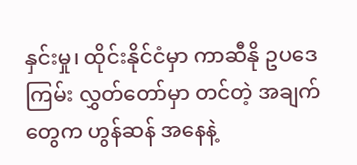နှင်းမှု၊ ထိုင်းနိုင်ငံမှာ ကာဆီနို ဥပဒေကြမ်း လွှတ်တော်မှာ တင်တဲ့ အချက်တွေက ဟွန်ဆန် အနေနဲ့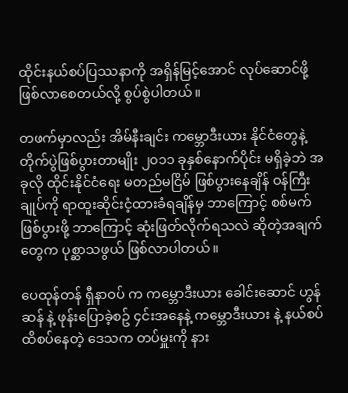ထိုင်းနယ်စပ်ပြဿနာကို အရှိန်မြင့်အောင် လုပ်ဆောင်ဖို့ ဖြစ်လာစေတယ်လို့ စွပ်စွဲပါတယ်။

တဖက်မှာလည်း အိမ်နီးချင်း ကမ္ဘောဒီးယား နိုင်ငံတွေနဲ့ တိုက်ပွဲဖြစ်ပွားတာမျိုး ၂၀၁၁ ခုနှစ်နောက်ပိုင်း မရှိခဲ့ဘဲ အခုလို ထိုင်းနိုင်ငံရေး မတည်မငြိမ် ဖြစ်ပွားနေချိန် ဝန်ကြီးချုပ်ကို ရာထူးဆိုင်းငံ့ထားခံရချိန်မှ ဘာကြောင့် စစ်မက်ဖြစ်ပွားဖို့ ဘာကြောင့် ဆုံးဖြတ်လိုက်ရသလဲ ဆိုတဲ့အချက်တွေက ပုစ္ဆာသဖွယ် ဖြစ်လာပါတယ်။

ပေထုန်တန် ရှီနာဝပ် က ကမ္ဘောဒီးယား ခေါင်းဆောင် ဟွန်ဆန် နဲ့ ဖုန်းပြောခဲ့စဥ် ၄င်းအနေနဲ့ ကမ္ဘောဒီးယား နဲ့ နယ်စပ် ထိစပ်နေတဲ့ ဒေသက တပ်မှူးကို နား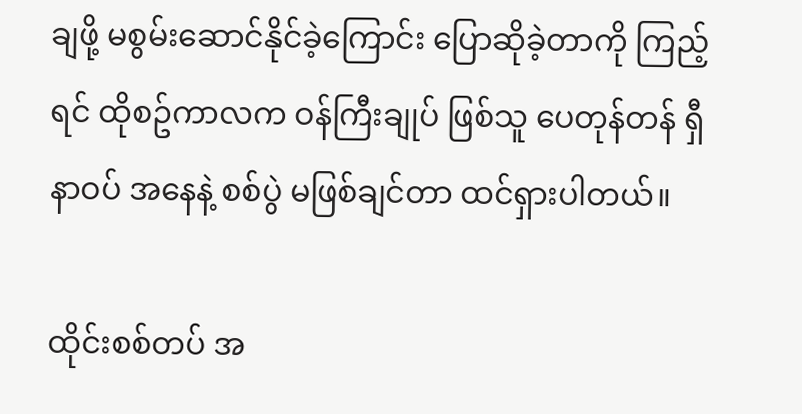ချဖို့ မစွမ်းဆောင်နိုင်ခဲ့ကြောင်း ပြောဆိုခဲ့တာကို ကြည့်ရင် ထိုစဥ်ကာလက ဝန်ကြီးချုပ် ဖြစ်သူ ပေတုန်တန် ရှီနာဝပ် အနေနဲ့ စစ်ပွဲ မဖြစ်ချင်တာ ထင်ရှားပါတယ်။

ထိုင်းစစ်တပ် အ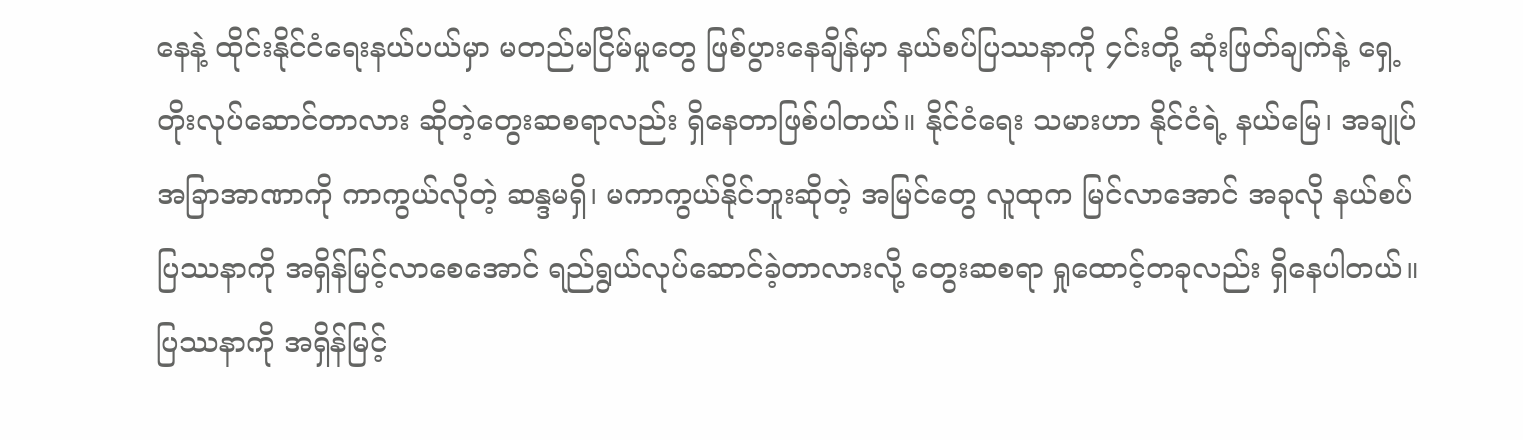နေနဲ့ ထိုင်းနိုင်ငံရေးနယ်ပယ်မှာ မတည်မငြိမ်မှုတွေ ဖြစ်ပွားနေချိန်မှာ နယ်စပ်ပြဿနာကို ၄င်းတို့ ဆုံးဖြတ်ချက်နဲ့ ရှေ့တိုးလုပ်ဆောင်တာလား ဆိုတဲ့တွေးဆစရာလည်း ရှိနေတာဖြစ်ပါတယ်။ နိုင်ငံရေး သမားဟာ နိုင်ငံရဲ့ နယ်မြေ၊ အချုပ်အခြာအာဏာကို ကာကွယ်လိုတဲ့ ဆန္ဒမရှိ၊ မကာကွယ်နိုင်ဘူးဆိုတဲ့ အမြင်တွေ လူထုက မြင်လာအောင် အခုလို နယ်စပ်ပြဿနာကို အရှိန်မြင့်လာစေအောင် ရည်ရွယ်လုပ်ဆောင်ခဲ့တာလားလို့ တွေးဆစရာ ရှုထောင့်တခုလည်း ရှိနေပါတယ်။ ပြဿနာကို အရှိန်မြင့်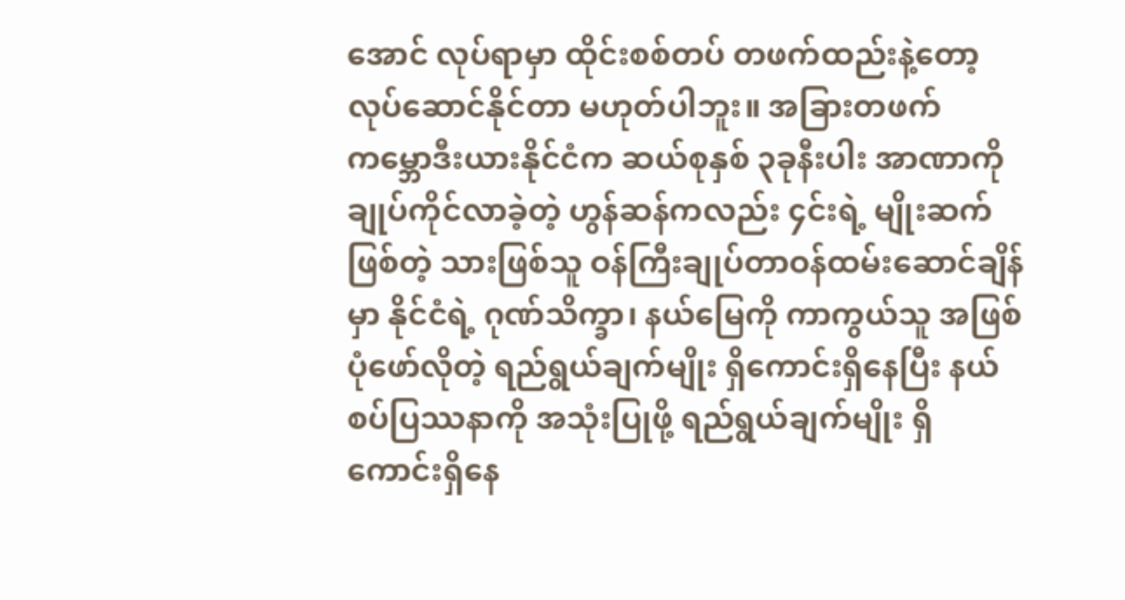အောင် လုပ်ရာမှာ ထိုင်းစစ်တပ် တဖက်ထည်းနဲ့တော့ လုပ်ဆောင်နိုင်တာ မဟုတ်ပါဘူး။ အခြားတဖက် ကမ္ဘောဒီးယားနိုင်ငံက ဆယ်စုနှစ် ၃ခုနီးပါး အာဏာကို ချုပ်ကိုင်လာခဲ့တဲ့ ဟွန်ဆန်ကလည်း ၄င်းရဲ့ မျိုးဆက်ဖြစ်တဲ့ သားဖြစ်သူ ဝန်ကြီးချုပ်တာဝန်ထမ်းဆောင်ချိန်မှာ နိုင်ငံရဲ့ ဂုဏ်သိက္ခာ၊ နယ်မြေကို ကာကွယ်သူ အဖြစ် ပုံဖော်လိုတဲ့ ရည်ရွယ်ချက်မျိုး ရှိကောင်းရှိနေပြီး နယ်စပ်ပြဿနာကို အသုံးပြုဖို့ ရည်ရွယ်ချက်မျိုး ရှိကောင်းရှိနေ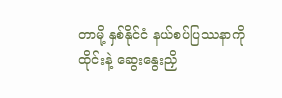တာမို့ နှစ်နိုင်ငံ နယ်စပ်ပြဿနာကို ထိုင်းနဲ့ ဆွေးနွေးညှိ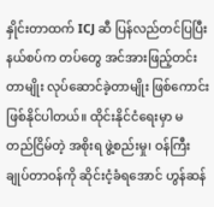နှိုင်းတာထက် ICJ ဆီ ပြန်လည်တင်ပြပြီး နယ်စပ်က တပ်တွေ အင်အားဖြည့်တင်းတာမျိုး လုပ်ဆောင်ခဲ့တာမျိုး ဖြစ်ကောင်းဖြစ်နိုင်ပါတယ်။ ထိုင်းနိုင်ငံရေးမှာ မတည်ငြိမ်တဲ့ အစိုးရ ဖွဲ့စည်းမှု၊ ဝန်ကြီးချုပ်တာဝန်ကို ဆိုင်းငံ့ခံရအောင် ဟွန်ဆန်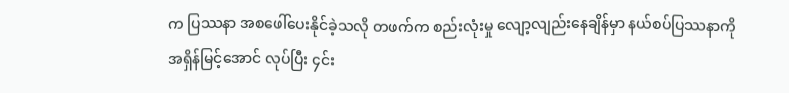က ပြဿနာ အစဖေါ်ပေးနိုင်ခဲ့သလို တဖက်က စည်းလုံးမှု လျော့လျည်းနေချိန်မှာ နယ်စပ်ပြဿနာကိုအရှိန်မြင့်အောင် လုပ်ပြီး ၄င်း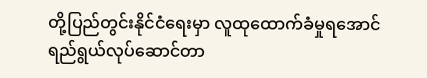တို့ပြည်တွင်းနိုင်ငံရေးမှာ လူထုထောက်ခံမှုရအောင် ရည်ရွယ်လုပ်ဆောင်တာ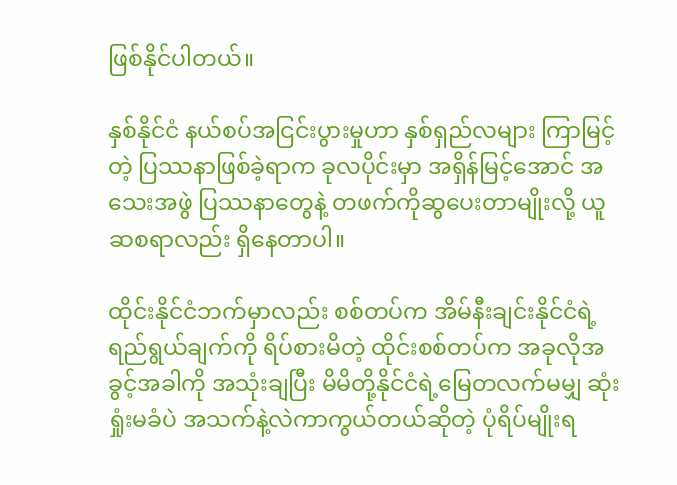ဖြစ်နိုင်ပါတယ်။

နှစ်နိုင်ငံ နယ်စပ်အငြင်းပွားမှုဟာ နှစ်ရှည်လများ ကြာမြင့်တဲ့ ပြဿနာဖြစ်ခဲ့ရာက ခုလပိုင်းမှာ အရှိန်မြင့်အောင် အသေးအဖွဲ ပြဿနာတွေနဲ့ တဖက်ကိုဆွပေးတာမျိုးလို့ ယူဆစရာလည်း ရှိနေတာပါ။

ထိုင်းနိုင်ငံဘက်မှာလည်း စစ်တပ်က အိမ်နီးချင်းနိုင်ငံရဲ့ ရည်ရွယ်ချက်ကို ရိပ်စားမိတဲ့ ထိုင်းစစ်တပ်က အခုလိုအခွင့်အခါကို အသုံးချပြီး မိမိတို့နိုင်ငံရဲ့မြေတလက်မမျှ ဆုံးရှုံးမခံပဲ အသက်နဲ့လဲကာကွယ်တယ်ဆိုတဲ့ ပုံရိပ်မျိုးရ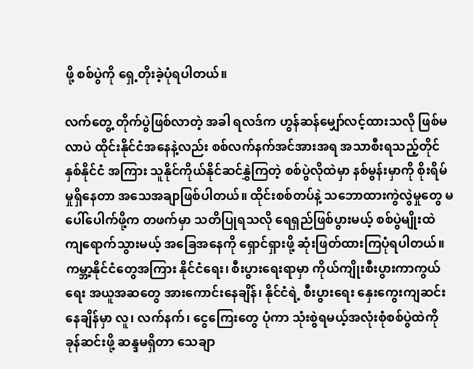ဖို့ စစ်ပွဲကို ရှေ့တိုးခဲ့ပုံရပါတယ်။

လက်တွေ့ တိုက်ပွဲဖြစ်လာတဲ့ အခါ ရလဒ်က ဟွန်ဆန်မျှော်လင့်ထားသလို ဖြစ်မလာပဲ ထိုင်းနိုင်ငံအနေနဲ့လည်း စစ်လက်နက်အင်အားအရ အသာစီးရသည့်တိုင် နှစ်နိုင်ငံ အကြား သူနိုင်ကိုယ်နိုင်ဆင်နွှဲကြတဲ့ စစ်ပွဲလိုထဲမှာ နစ်မွန်းမှာကို စိုးရိမ်မှုရှိနေတာ အသေအချာဖြစ်ပါတယ်။ ထိုင်းစစ်တပ်နဲ့ သဘောထားကွဲလွဲမှုတွေ မပေါ်ပေါက်ဖို့က တဖက်မှာ သတိပြုရသလို ရေရှည်ဖြစ်ပွားမယ့် စစ်ပွဲမျိုးထဲ ကျရောက်သွားမယ့် အခြေအနေကို ရှောင်ရှားဖို့ ဆုံးဖြတ်ထားကြပုံရပါတယ်။ ကမ္ဘာ့နိုင်ငံတွေအကြား နိုင်ငံရေး၊ စီးပွားရေးရာမှာ ကိုယ်ကျိုးစီးပွားကာကွယ်ရေး အယူအဆတွေ အားကောင်းနေချိန်၊ နိုင်ငံရဲ့ စီးပွားရေး နှေးကွေးကျဆင်းနေချိန်မှာ လူ၊ လက်နက်၊ ငွေကြေးတွေ ပုံကာ သုံးစွဲရမယ့်အလုံးစုံစစ်ပွဲထဲကို ခုန်ဆင်းဖို့ ဆန္ဒမရှိတာ သေချာ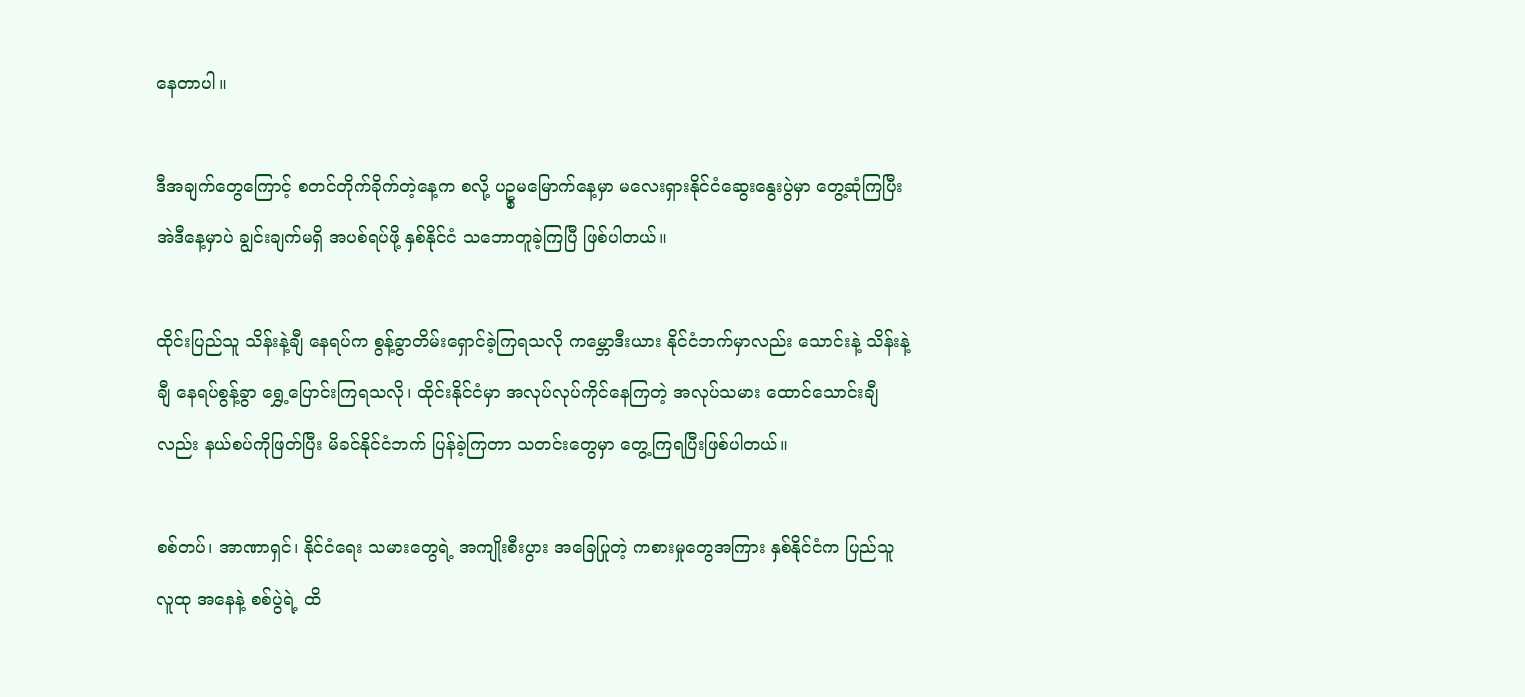နေတာပါ။

ဒီအချက်တွေကြောင့် စတင်တိုက်ခိုက်တဲ့နေ့က စလို့ ပဥ္စမမြောက်နေ့မှာ မလေးရှားနိုင်ငံဆွေးနွေးပွဲမှာ တွေ့ဆုံကြပြီး အဲဒီနေ့မှာပဲ ချွင်းချက်မရှိ အပစ်ရပ်ဖို့ နှစ်နိုင်ငံ သဘောတူခဲ့ကြပြီ ဖြစ်ပါတယ်။

ထိုင်းပြည်သူ သိန်းနဲ့ချီ နေရပ်က စွန့်ခွာတိမ်းရှောင်ခဲ့ကြရသလို ကမ္ဘောဒီးယား နိုင်ငံဘက်မှာလည်း သောင်းနဲ့ သိန်းနဲ့ချီ နေရပ်စွန့်ခွာ ရွှေ့ပြောင်းကြရသလို၊ ထိုင်းနိုင်ငံမှာ အလုပ်လုပ်ကိုင်နေကြတဲ့ အလုပ်သမား ထောင်သောင်းချီလည်း နယ်စပ်ကိုဖြတ်ပြီး မိခင်နိုင်ငံဘက် ပြန်ခဲ့ကြတာ သတင်းတွေမှာ တွေ့ကြရပြီးဖြစ်ပါတယ်။

စစ်တပ်၊ အာဏာရှင်၊ နိုင်ငံရေး သမားတွေရဲ့ အကျိုးစီးပွား အခြေပြုတဲ့ ကစားမှုတွေအကြား နှစ်နိုင်ငံက ပြည်သူလူထု အနေနဲ့ စစ်ပွဲရဲ့ ထိ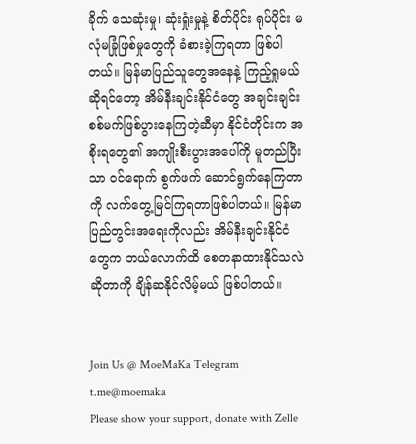ခိုက် သေဆုံးမှု၊ ဆုံးရှုံးမှုနဲ့ စိတ်ပိုင်း ရုပ်ပိုင်း မလုံမခြုံဖြစ်မှုတွေကို ခံစားခဲ့ကြရတာ ဖြစ်ပါတယ်။ မြန်မာပြည်သူတွေအနေနဲ့ ကြည့်ရှုမယ်ဆိုရင်တော့ အိမ်နီးချင်းနိုင်ငံတွေ အချင်းချင်း စစ်မက်ဖြစ်ပွားနေကြတဲ့ဆီမှာ နိုင်ငံတိုင်းက အစိုးရတွေ၏ အကျိုးစီးပွားအပေါ်ကို မူတည်ပြီးသာ ဝင်ရောက် စွက်ဖက် ဆောင်ရွက်နေကြတာကို လက်တွေ့မြင်ကြရတာဖြစ်ပါတယ်။ မြန်မာပြည်တွင်းအရေးကိုလည်း အိမ်နီးချင်းနိုင်ငံတွေက ဘယ်လောက်ထိ စေတနာထားနိုင်သလဲဆိုတာကို ချိန်ဆနိုင်လိမ့်မယ် ဖြစ်ပါတယ်။


Join Us @ MoeMaKa Telegram
t.me@moemaka
Please show your support, donate with Zelle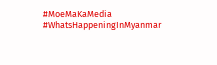#MoeMaKaMedia
#WhatsHappeningInMyanmar